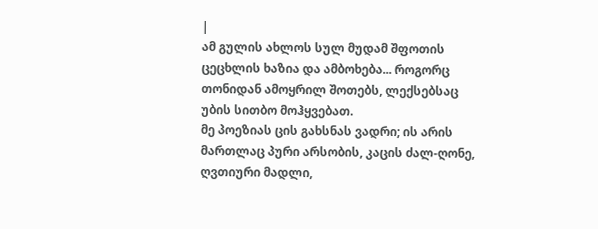|
ამ გულის ახლოს სულ მუდამ შფოთის ცეცხლის ხაზია და ამბოხება... როგორც თონიდან ამოყრილ შოთებს, ლექსებსაც უბის სითბო მოჰყვებათ.
მე პოეზიას ცის გახსნას ვადრი; ის არის მართლაც პური არსობის, კაცის ძალ-ღონე, ღვთიური მადლი,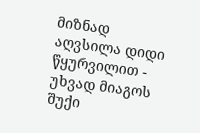მიზნად აღვსილა დიდი წყურვილით - უხვად მიაგოს შუქი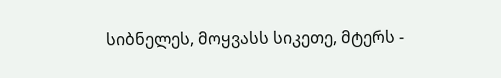სიბნელეს, მოყვასს სიკეთე, მტერს -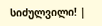სიძულვილი! |